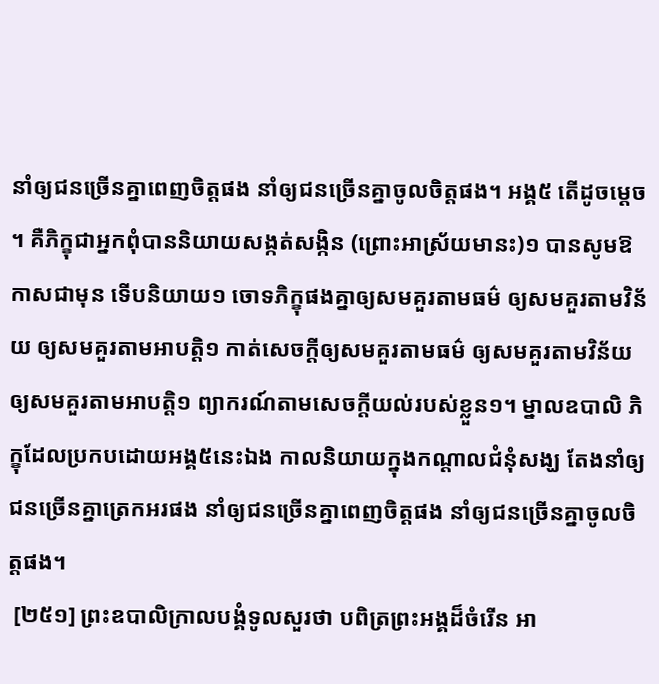នាំឲ្យជនច្រើនគ្នាពេញចិត្តផង នាំឲ្យជនច្រើនគ្នាចូលចិត្តផង។ អង្គ៥ តើដូចម្តេច។ គឺភិក្ខុជាអ្នកពុំបាននិយាយសង្កត់សង្កិន (ព្រោះអាស្រ័យមានះ)១ បានសូមឱកាសជាមុន ទើបនិយាយ១ ចោទភិក្ខុផងគ្នាឲ្យសមគួរតាមធម៌ ឲ្យសមគួរតាមវិន័យ ឲ្យសមគួរតាមអាបត្តិ១ កាត់សេចក្តីឲ្យសមគួរតាមធម៌ ឲ្យសមគួរតាមវិន័យ ឲ្យសមគួរតាមអាបត្តិ១ ព្យាករណ៍តាមសេចក្តីយល់របស់ខ្លួន១។ ម្នាលឧបាលិ ភិក្ខុដែលប្រកបដោយអង្គ៥នេះឯង កាលនិយាយក្នុងកណ្តាលជំនុំសង្ឃ តែងនាំឲ្យជនច្រើនគ្នាត្រេកអរផង នាំឲ្យជនច្រើនគ្នាពេញចិត្តផង នាំឲ្យជនច្រើនគ្នាចូលចិត្តផង។
 [២៥១] ព្រះឧបាលិក្រាលបង្គំទូលសួរថា បពិត្រព្រះអង្គដ៏ចំរើន អា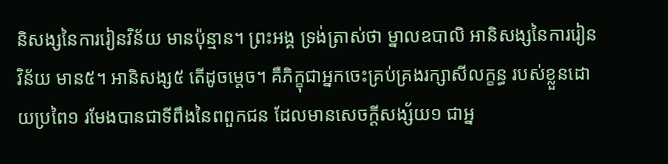និសង្សនៃការរៀនវិន័យ មានប៉ុន្មាន។ ព្រះអង្គ ទ្រង់ត្រាស់ថា ម្នាលឧបាលិ អានិសង្សនៃការរៀនវិន័យ មាន៥។ អានិសង្ស៥ តើដូចម្តេច។ គឺភិក្ខុជាអ្នកចេះគ្រប់គ្រងរក្សាសីលក្ខន្ធ របស់ខ្លួនដោយប្រពៃ១ រមែងបានជាទីពឹងនៃពពួកជន ដែលមានសេចក្តីសង្ស័យ១ ជាអ្ន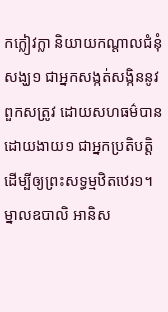កក្លៀវក្លា និយាយកណ្តាលជំនុំសង្ឃ១ ជាអ្នកសង្កត់សង្កិននូវពួកសត្រូវ ដោយសហធម៌បានដោយងាយ១ ជាអ្នកប្រតិបត្តិដើម្បីឲ្យព្រះសទ្ធម្មឋិតឋេរ១។ ម្នាលឧបាលិ អានិស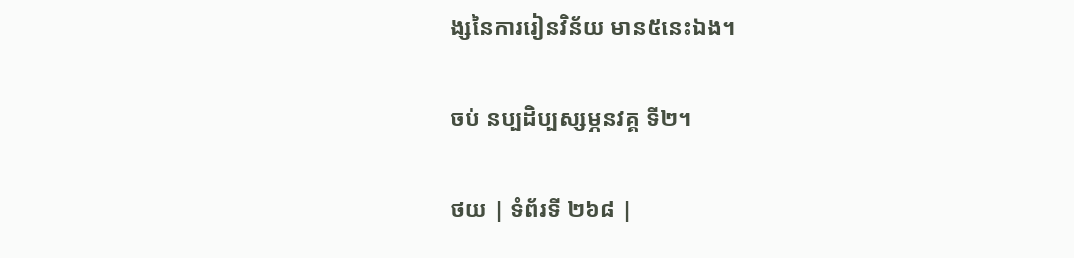ង្សនៃការរៀនវិន័យ មាន៥នេះឯង។

ចប់ នប្បដិប្បស្សម្ភនវគ្គ ទី២។

ថយ | ទំព័រទី ២៦៨ |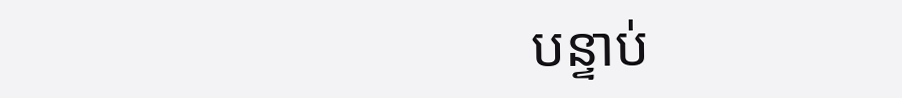បន្ទាប់